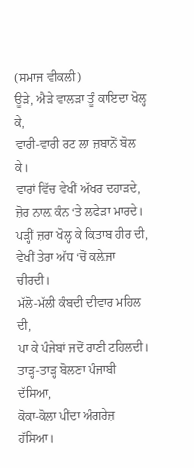(ਸਮਾਜ ਵੀਕਲੀ)
ਊੜੇ, ਐੜੇ ਵਾਲੜਾ ਤੂੰ ਕਾਇਦਾ ਖੋਲ੍ਹ ਕੇ,
ਵਾਰੀ-ਵਾਰੀ ਰਟ ਲਾ ਜ਼ਬਾਨੋਂ ਬੋਲ ਕੇ।
ਵਾਰਾਂ ਵਿੱਚ ਵੇਖੀਂ ਅੱਖਰ ਦਹਾੜਦੇ,
ਜ਼ੋਰ ਨਾਲ਼ ਕੰਨ ‘ਤੇ ਲਫੇੜਾ ਮਾਰਦੇ।
ਪੜ੍ਹੀਂ ਜ਼ਰਾ ਖੋਲ੍ਹ ਕੇ ਕਿਤਾਬ ਹੀਰ ਦੀ,
ਵੇਖੀਂ ਤੇਰਾ ਅੱਧ ‘ਚੋਂ ਕਲ਼ੇਜਾ ਚੀਰਦੀ।
ਮੱਲੋ-ਮੱਲੀ ਕੰਬਦੀ ਦੀਵਾਰ ਮਹਿਲ ਦੀ,
ਪਾ ਕੇ ਪੰਜੇਬਾਂ ਜਦੋਂ ਰਾਣੀ ਟਹਿਲਦੀ।
ਤਾੜ੍ਹ-ਤਾੜ੍ਹ ਬੋਲਣਾ ਪੰਜਾਬੀ ਦੱਸਿਆ,
ਕੋਕਾ-ਕੋਲਾ ਪੀਂਦਾ ਅੰਗਰੇਜ਼ ਹੱਸਿਆ।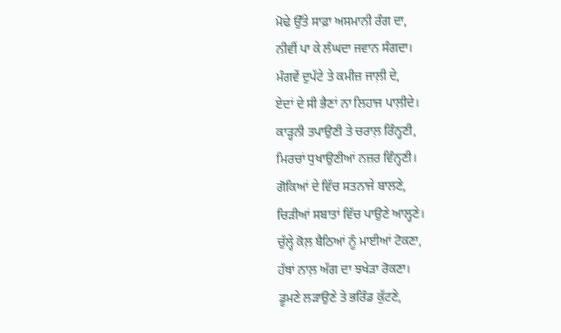ਮੋਢੇ ਉੱਤੇ ਸਾਫ਼ਾ ਅਸਮਾਨੀ ਰੰਗ ਦਾ,
ਨੀਵੀਂ ਪਾ ਕੇ ਲੰਘਦਾ ਜਵਾਨ ਸੰਗਦਾ।
ਮੰਗਵੇਂ ਦੁਪੱਟੇ ਤੇ ਕਮੀਜ਼ ਜਾਲ਼ੀ ਦੇ,
ਏਦਾਂ ਦੇ ਸੀ ਭੈਣਾਂ ਨਾ ਲਿਹਾਜ ਪਾਲ਼ੀਦੇ।
ਕਾੜ੍ਹਨੀ ਤਪਾਉਣੀ ਤੇ ਚਰਾਲ਼ ਰਿੰਨ੍ਹਣੀ,
ਮਿਰਚਾਂ ਧੁਖਾਉਣੀਆਂ ਨਜ਼ਰ ਵਿੰਨ੍ਹਣੀ।
ਗੋਕਿਆਂ ਦੇ ਵਿੱਚ ਸਤਨਾਜੇ ਬਾਲਣੇ,
ਚਿੜੀਆਂ ਸਬਾਤਾਂ ਵਿੱਚ ਪਾਉਣੇ ਆਲ੍ਹਣੇ।
ਚੁੱਲ੍ਹੇ ਕੋਲ਼ ਬੈਠਿਆਂ ਨੂੰ ਮਾਈਆਂ ਟੋਕਣਾ,
ਹੱਥਾਂ ਨਾਲ਼ ਅੱਗ ਦਾ ਝਖੇੜਾ ਰੋਕਣਾ।
ਡੂਮਣੇ ਲੜਾਉਣੇ ਤੇ ਭਰਿੰਡ ਕੁੱਟਣੇ,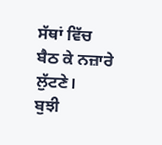ਸੱਥਾਂ ਵਿੱਚ ਬੈਠ ਕੇ ਨਜ਼ਾਰੇ ਲੁੱਟਣੇ।
ਬੁਝੀ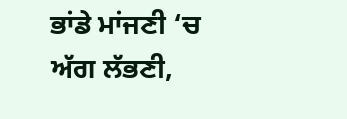ਭਾਂਡੇ ਮਾਂਜਣੀ ‘ਚ ਅੱਗ ਲੱਭਣੀ,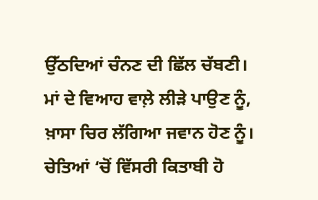ਉੱਠਦਿਆਂ ਚੰਨਣ ਦੀ ਛਿੱਲ ਚੱਬਣੀ।
ਮਾਂ ਦੇ ਵਿਆਹ ਵਾਲ਼ੇ ਲੀੜੇ ਪਾਉਣ ਨੂੰ,
ਖ਼ਾਸਾ ਚਿਰ ਲੱਗਿਆ ਜਵਾਨ ਹੋਣ ਨੂੰ।
ਚੇਤਿਆਂ ‘ਚੋਂ ਵਿੱਸਰੀ ਕਿਤਾਬੀ ਹੋ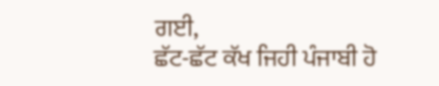ਗਈ,
ਛੱਟ-ਛੱਟ ਕੱਖ ਜਿਹੀ ਪੰਜਾਬੀ ਹੋ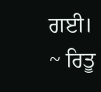ਗਈ।
~ ਰਿਤੂ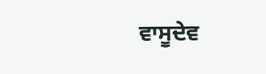ਵਾਸੂਦੇਵ